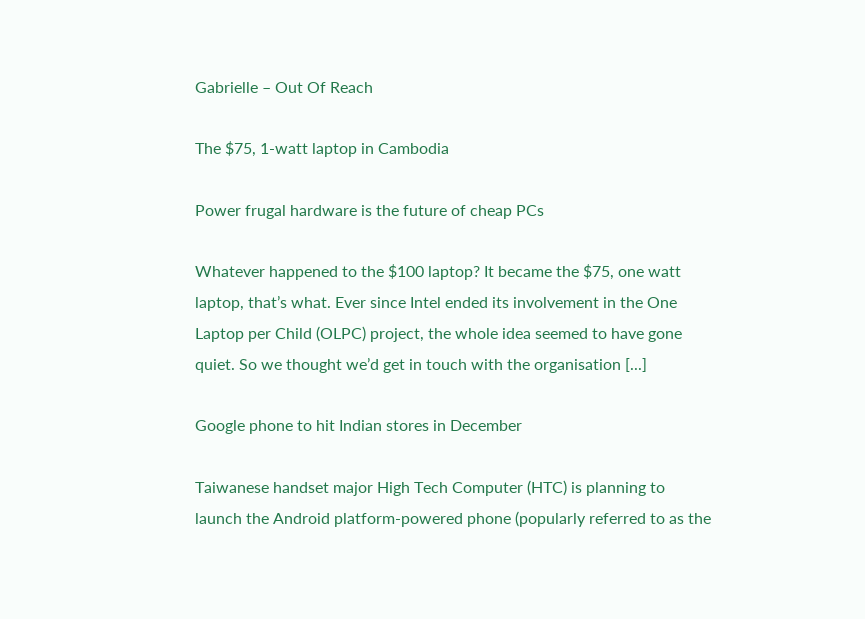Gabrielle – Out Of Reach

The $75, 1-watt laptop in Cambodia

Power frugal hardware is the future of cheap PCs

Whatever happened to the $100 laptop? It became the $75, one watt laptop, that’s what. Ever since Intel ended its involvement in the One Laptop per Child (OLPC) project, the whole idea seemed to have gone quiet. So we thought we’d get in touch with the organisation [...]

Google phone to hit Indian stores in December

Taiwanese handset major High Tech Computer (HTC) is planning to launch the Android platform-powered phone (popularly referred to as the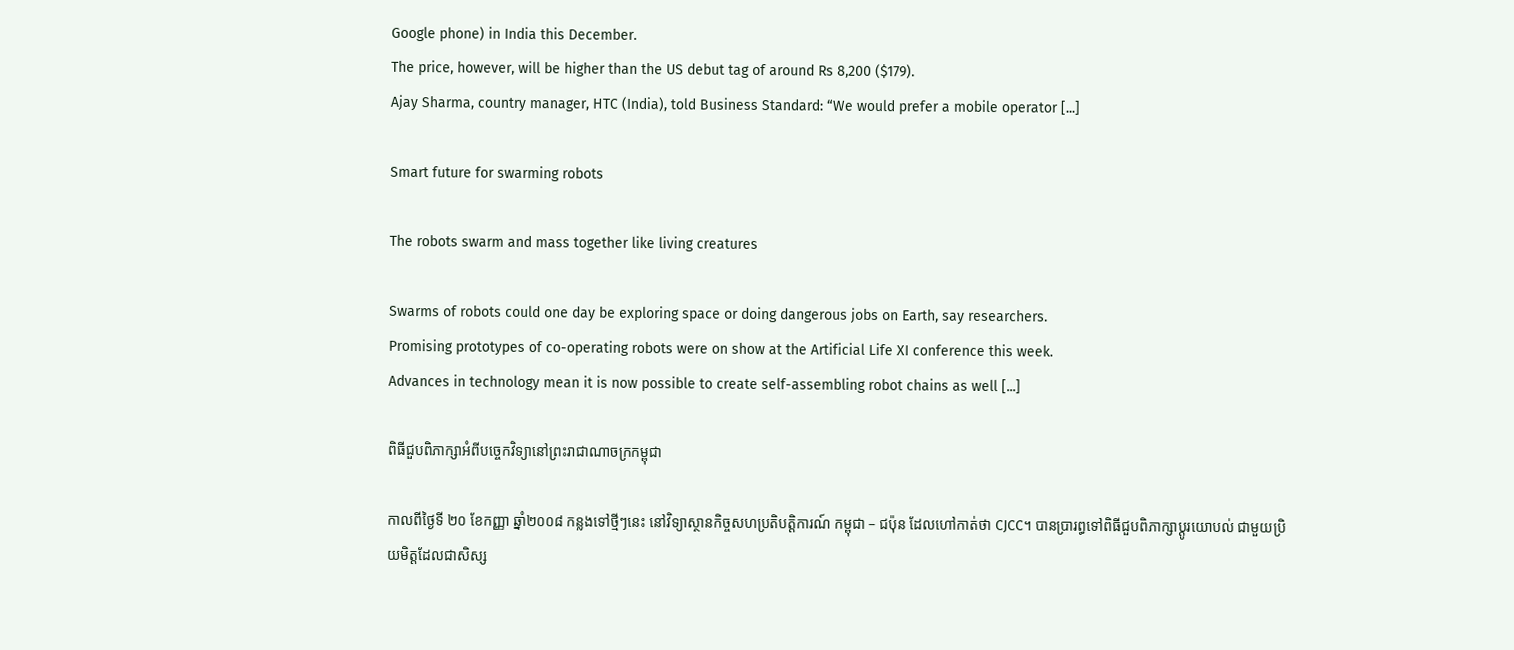Google phone) in India this December.
The price, however, will be higher than the US debut tag of around Rs 8,200 ($179).
Ajay Sharma, country manager, HTC (India), told Business Standard: “We would prefer a mobile operator [...]

Smart future for swarming robots

The robots swarm and mass together like living creatures

Swarms of robots could one day be exploring space or doing dangerous jobs on Earth, say researchers.
Promising prototypes of co-operating robots were on show at the Artificial Life XI conference this week.
Advances in technology mean it is now possible to create self-assembling robot chains as well [...]

ពិធីជួបពិភាក្សាអំពីបច្ចេកវិទ្យានៅព្រះរាជាណាចក្រកម្ពុជា

កាលពីថ្ងៃទី ២០ ខែកញ្ញា ឆ្នាំ២០០៨ កន្លងទៅថ្មីៗនេះ នៅវិទ្យាស្ថានកិច្ចសហប្រតិបត្តិការណ៍ កម្ពុជា – ជប៉ុន ដែលហៅកាត់ថា CJCC។ បានប្រារព្ធទៅពិធីជួបពិភាក្សាប្ដូរយោបល់ ជាមួយប្រិយមិត្តដែលជាសិស្ស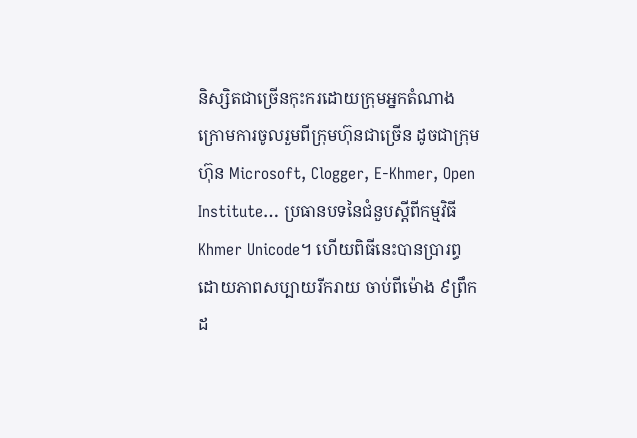និស្សិតជាច្រើនកុះករដោយក្រុមអ្នកតំណាង ក្រោមការចូលរួមពីក្រុមហ៊ុនជាច្រើន ដូចជាក្រុមហ៊ុន Microsoft, Clogger, E-Khmer, Open Institute… ប្រធានបទនៃជំនួបស្ដីពីកម្មវិធី Khmer Unicode។ ហើយពិធីនេះបានប្រារព្ធដោយភាពសប្បាយរីករាយ ចាប់ពីម៉ោង ៩ព្រឹកដ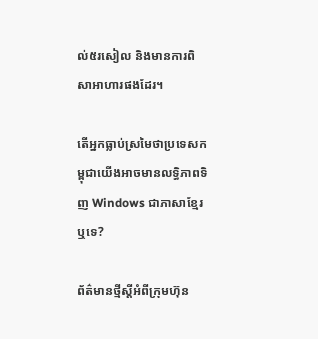ល់៥រសៀល និងមានការពិសាអាហារផងដែរ។

តើអ្នកធ្លាប់ស្រមៃថាប្រទេសកម្ពុជាយើងអាចមានលទ្ធិភាពទិញ Windows ជាភាសាខ្មែរឬទេ?

ព័ត៌មានថ្មីស្ដីអំពីក្រុមហ៊ុន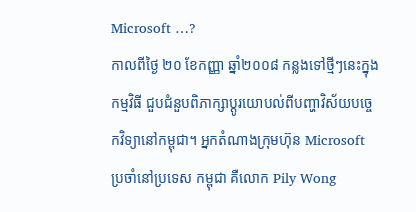Microsoft …?
កាលពីថ្ងៃ ២០ ខែកញ្ញា ឆ្នាំ២០០៨ កន្លងទៅថ្មីៗនេះក្នុងកម្មវិធី ជួបជំនួបពិភាក្សាប្ដូរយោបល់ពីបញ្ហាវិស័យបច្ចេកវិទ្យានៅកម្ពុជា។ អ្នកតំណាងក្រុមហ៊ុន Microsoft ប្រចាំនៅប្រទេស កម្ពុជា គឺលោក Pily Wong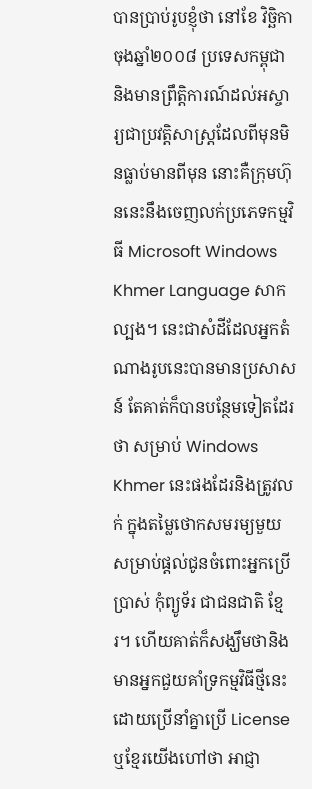បានប្រាប់រូបខ្ញុំថា នៅខែ វិច្ឆិកា ចុងឆ្នាំ២០០៨ ប្រទេសកម្ពុជា និងមានព្រឹត្តិការណ៍ដល់អស្ចារ្យជាប្រវត្តិសាស្ត្រដែលពីមុនមិនធ្លាប់មានពីមុន នោះគឺក្រុមហ៊ុននេះនឹងចេញលក់ប្រភេទកម្មវិធី Microsoft Windows Khmer Language សាកល្បង។ នេះជាសំដីដែលអ្នកតំណាងរូបនេះបានមានប្រសាសន៍ តែគាត់ក៏បានបន្ថែមទៀតដែរថា សម្រាប់ Windows Khmer នេះផងដែរនិងត្រូវលក់ ក្នុងតម្លៃថោកសមរម្យមួយសម្រាប់ផ្ដល់ជូនចំពោះអ្នកប្រើប្រាស់ កុំព្យូទ័រ ជាជនជាតិ ខ្មែរ។ ហើយគាត់ក៏សង្ឃឹមថានិងមានអ្នកជួយគាំទ្រកម្មវិធីថ្មីនេះ ដោយប្រើនាំគ្នាប្រើ License ឬខ្មែរយើងហៅថា អាជ្ញា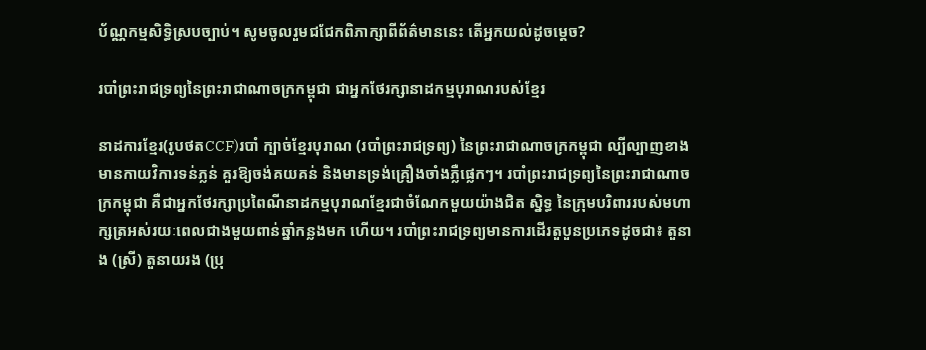ប័ណ្ណកម្មសិទ្ធិស្របច្បាប់។ សូមចូលរួមជជែកពិភាក្សាពីព័ត៌មាននេះ តើអ្នកយល់ដូចម្ដេច?

របាំព្រះរាជទ្រព្យនៃព្រះរាជាណាចក្រកម្ពុជា ជាអ្នកថែរក្សានាដកម្មបុរាណរបស់ខ្មែរ

នាដការខ្មែរ(រូបថតCCF)របាំ ក្បាច់ខ្មែរបុរាណ (របាំព្រះរាជទ្រព្យ) នៃព្រះរាជាណាចក្រកម្ពុជា ល្បីល្បាញខាងមានកាយវិការទន់ភ្លន់ គួរឱ្យចង់គយគន់ និងមានទ្រង់គ្រឿងចាំងភ្លឺផ្លេកៗ។ របាំព្រះរាជទ្រព្យនៃព្រះរាជាណាចក្រកម្ពុជា គឺជាអ្នកថែរក្សាប្រពៃណីនាដកម្មបុរាណខ្មែរជាចំណែកមួយយ៉ាងជិត ស្និទ្ធ នៃក្រុមបរិពាររបស់មហាក្សត្រអស់រយៈពេលជាងមួយពាន់ឆ្នាំកន្លងមក ហើយ។ របាំព្រះរាជទ្រព្យមានការដើរតួបួនប្រភេទដូចជា៖ តួនាង (ស្រី) តួនាយរង (ប្រុ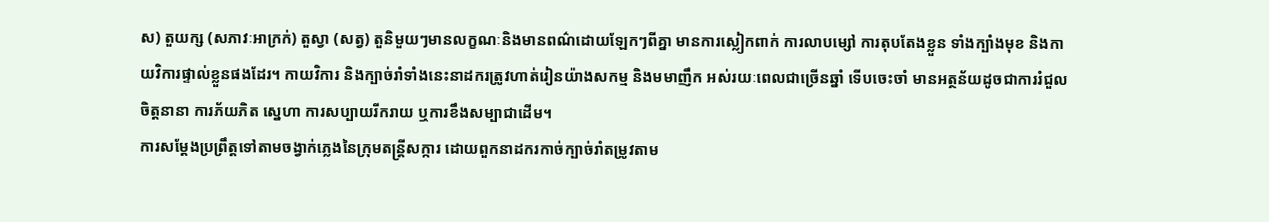ស) តួយក្ស (សភាវៈអាក្រក់) តួស្វា (សត្វ) តួនិមួយៗមានលក្ខណៈនិងមានពណ៌ដោយឡែកៗពីគ្នា មានការស្លៀកពាក់ ការលាបម្សៅ ការតុបតែងខ្លួន ទាំងក្បាំងមុខ និងកាយវិការផ្ទាល់ខ្លួនផងដែរ។ កាយវិការ និងក្បាច់រាំទាំងនេះនាដករត្រូវហាត់រៀនយ៉ាងសកម្ម និងមមាញឹក អស់រយៈពេលជាច្រើនឆ្នាំ ទើបចេះចាំ មានអត្ថន័យដូចជាការរំជួលចិត្តនានា ការភ័យភិត ស្នេហា ការសប្បាយរីករាយ ឬការខឹងសម្បាជាដើម។
ការសម្ដែងប្រព្រឹត្តទៅតាមចង្វាក់ភ្លេងនៃក្រុមតន្ត្រីសក្ការ ដោយពួកនាដករកាច់ក្បាច់រាំតម្រូវតាម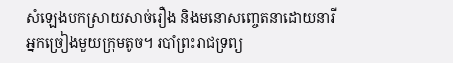សំឡេងបកស្រាយសាច់រឿង និងមនោសញ្ចេតនាដោយនារីអ្នកច្រៀងមួយក្រុមតូច។ របាំព្រះរាជទ្រព្យ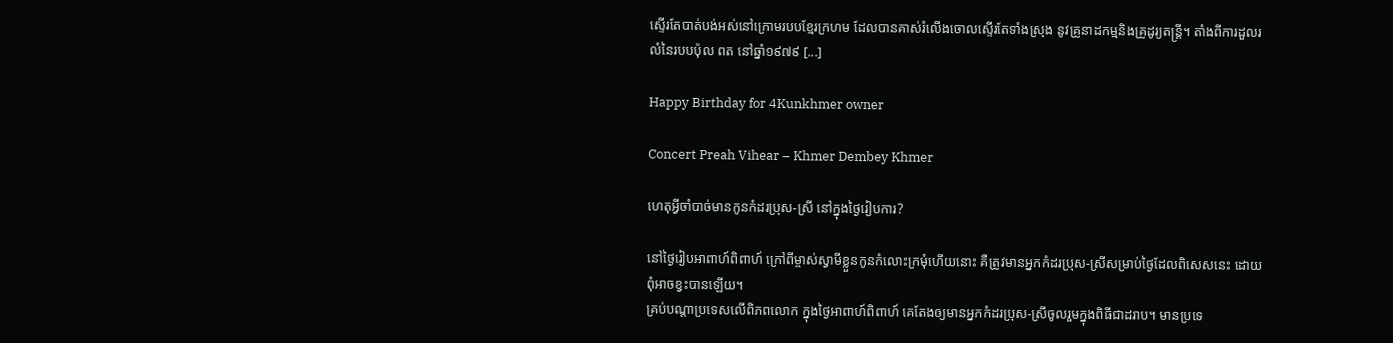ស្ទើរតែបាត់បង់អស់នៅក្រោមរបបខ្មែរក្រហម ដែលបានគាស់រំលើងចោលស្ទើរតែទាំងស្រុង នូវគ្រូនាដកម្មនិងគ្រូដូរ្យតន្ត្រី។ តាំងពីការដួលរលំនៃរបបប៉ុល ពត នៅឆ្នាំ១៩៧៩ [...]

Happy Birthday for 4Kunkhmer owner

Concert Preah Vihear – Khmer Dembey Khmer

ហេតុអ្វីចាំបាច់មានកូនកំដរប្រុស-ស្រី នៅក្នុងថ្ងៃរៀបការ?

នៅថ្ងៃរៀបអាពាហ៍ពិពាហ៍ ក្រៅពីម្ចាស់ស្វាមីខ្លួនកូនកំលោះក្រមុំហើយនោះ គឺត្រូវមានអ្នកកំដរប្រុស-ស្រីសម្រាប់ថ្ងៃដែលពិសេសនេះ ដោយពុំអាចខ្វះបានឡើយ។
គ្រប់បណ្ដាប្រទេសលើពិភពលោក ក្នុងថ្ងៃអាពាហ៍ពិពាហ៍ គេតែងឲ្យមានអ្នកកំដរប្រុស-ស្រីចូលរួមក្នុងពិធីជាដរាប។ មានប្រទេ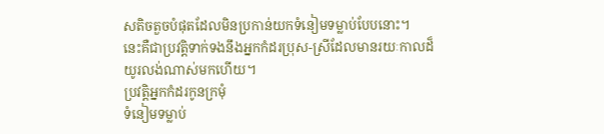សតិចតួចបំផុតដែលមិនប្រកាន់យកទំនៀមទម្លាប់បែបនោះ។
នេះគឺជាប្រវត្តិទាក់ទងនឹងអ្នកកំដរប្រុស-ស្រីដែលមានរយៈកាលដ៏យូរលង់ណាស់មកហើយ។
ប្រវត្តិអ្នកកំដរកូនក្រមុំ
ទំនៀមទម្លាប់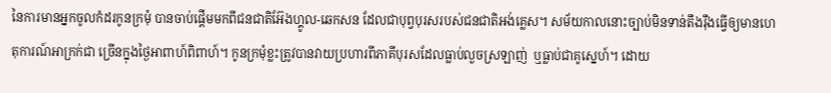នៃការមានអ្នកចូលកំដរកូនក្រមុំ បានចាប់ផ្ដើមមកពីជនជាតិអ៊ែងហ្គូល-ឆេកសន ដែលជាបុព្វបុរសរបស់ជនជាតិអង់គ្លេស។ សម័យកាលនោះច្បាប់មិនទាន់តឹងរ៉ឹងធ្វើឲ្យមានហេតុការណ៍អាក្រក់ជា ច្រើនក្នុងថ្ងៃអាពាហ៍ពិពាហ៍។ កូនក្រមុំខ្លះត្រូវបានវាយប្រហារពីភាគីបុរសដែលធ្លាប់លួចស្រឡាញ់  ឬធ្លាប់ជាគូស្នេហ៍។ ដោយ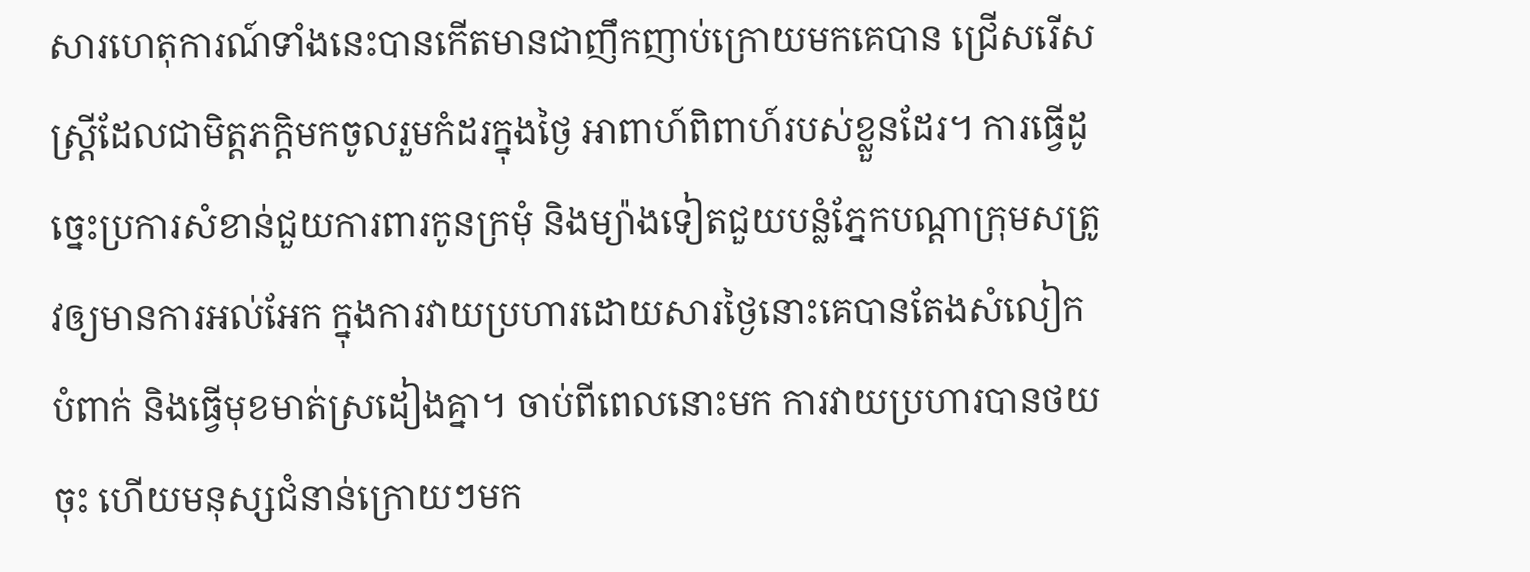សារហេតុការណ៍ទាំងនេះបានកើតមានជាញឹកញាប់ក្រោយមកគេបាន ជ្រើសរើសស្ត្រីដែលជាមិត្តភក្តិមកចូលរួមកំដរក្នុងថ្ងៃ អាពាហ៍ពិពាហ៍របស់ខ្លួនដែរ។ ការធ្វើដូច្នេះប្រការសំខាន់ជួយការពារកូនក្រមុំ និងម្យ៉ាងទៀតជួយបន្លំភ្នែកបណ្ដាក្រុមសត្រូវឲ្យមានការអល់អែក ក្នុងការវាយប្រហារដោយសារថ្ងៃនោះគេបានតែងសំលៀកបំពាក់ និងធ្វើមុខមាត់ស្រដៀងគ្នា។ ចាប់ពីពេលនោះមក ការវាយប្រហារបានថយចុះ ហើយមនុស្សជំនាន់ក្រោយៗមក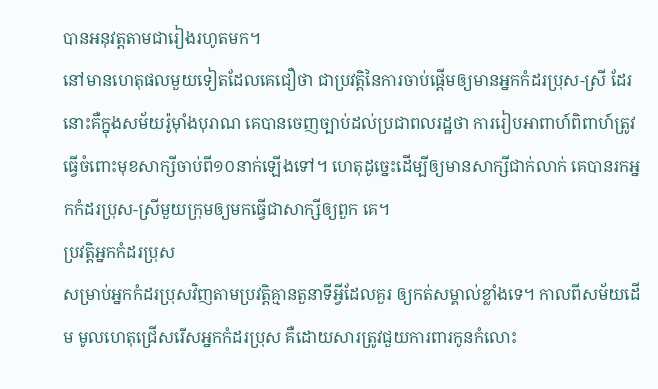បានអនុវត្តតាមជារៀងរហូតមក។
នៅមានហេតុផលមួយទៀតដែលគេជឿថា ជាប្រវត្តិនៃការចាប់ផ្ដើមឲ្យមានអ្នកកំដរប្រុស-ស្រី ដែរនោះគឺក្នុងសម័យរ៉ូម៉ាំងបុរាណ គេបានចេញច្បាប់ដល់ប្រជាពលរដ្ឋថា ការរៀបអាពាហ៍ពិពាហ៍ត្រូវធ្វើចំពោះមុខសាក្សីចាប់ពី១០នាក់ឡើងទៅ។ ហេតុដូច្នេះដើម្បីឲ្យមានសាក្សីជាក់លាក់ គេបានរកអ្នកកំដរប្រុស-ស្រីមួយក្រុមឲ្យមកធ្វើជាសាក្សីឲ្យពួក គេ។
ប្រវត្តិអ្នកកំដរប្រុស
សម្រាប់អ្នកកំដរប្រុសវិញតាមប្រវត្តិគ្មានតួនាទីអ្វីដែលគួរ ឲ្យកត់សម្គាល់ខ្លាំងទេ។ កាលពីសម័យដើម មូលហេតុជ្រើសរើសអ្នកកំដរប្រុស គឺដោយសារត្រូវជួយការពារកូនកំលោះ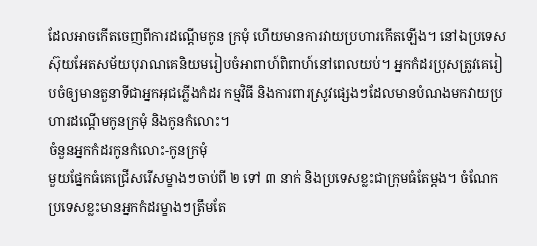ដែលអាចកើតចេញពីការដណ្ដើមកូន ក្រមុំ ហើយមានការវាយប្រហារកើតឡើង។ នៅឯប្រទេសស៊ុយអែតសម័យបុរាណគេនិយមរៀបចំអាពាហ៍ពិពាហ៍នៅពេលយប់។ អ្នកកំដរប្រុសត្រូវគេរៀបចំឲ្យមានតួនាទីជាអ្នកអុជភ្លើងកំដរ កម្មវិធី និងការពារស្រូវផ្សេងៗដែលមានបំណងមកវាយប្រហារដណ្ដើមកូនក្រមុំ និងកូនកំលោះ។
ចំនួនអ្នកកំដរកូនកំលោះ-កូនក្រមុំ
មួយផ្នែកធំគេជ្រើសរើសម្ខាងៗចាប់ពី ២ ទៅ ៣ នាក់ និងប្រទេសខ្លះជាក្រុមធំតែម្ដង។ ចំណែកប្រទេសខ្លះមានអ្នកកំដរម្ខាងៗត្រឹមតែ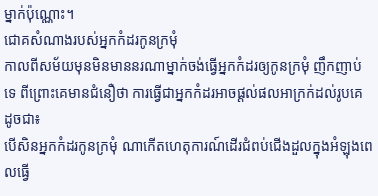ម្នាក់ប៉ុណ្ណោះ។
ជោគសំណាងរបស់អ្នកកំដរកូនក្រមុំ
កាលពីសម័យមុនមិនមាននរណាម្នាក់ចង់ធ្វើអ្នកកំដរឲ្យកូនក្រមុំ ញឹកញាប់ទេ ពីព្រោះគេមានជំនឿថា ការធ្វើជាអ្នកកំដរអាចផ្ដល់ផលអាក្រក់ដល់រូបគេ ដូចជា៖
បើសិនអ្នកកំដរកូនក្រមុំ ណាកើតហេតុការណ៍ដើរជំពប់ជើងដួលក្នុងអំឡុងពេលធ្វើ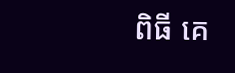ពិធី គេ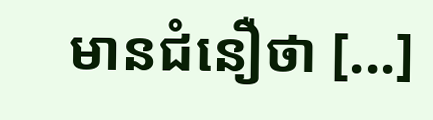មានជំនឿថា [...]